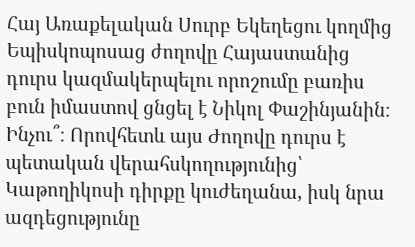Հայ Առաքելական Սուրբ Եկեղեցու կողմից Եպիսկոպոսաց ժողովը Հայաստանից դուրս կազմակերպելու որոշումը բառիս բուն իմաստով ցնցել է Նիկոլ Փաշինյանին։ Ինչու՞։ Որովհետև այս Ժողովը դուրս է պետական վերահսկողությունից՝ Կաթողիկոսի դիրքը կուժեղանա, իսկ նրա ազդեցությունը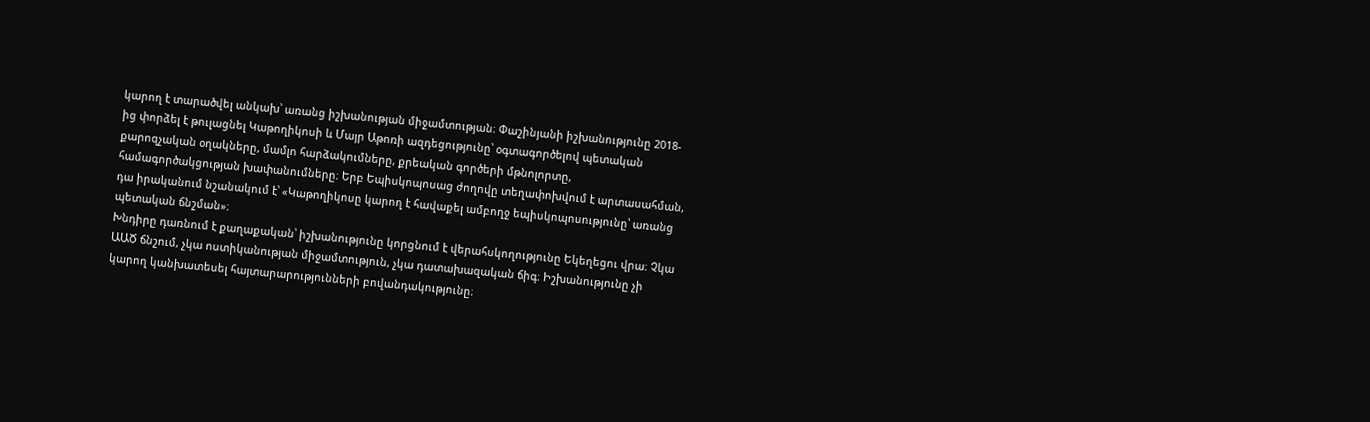կարող է տարածվել անկախ՝ առանց իշխանության միջամտության։ Փաշինյանի իշխանությունը 2018-ից փորձել է թուլացնել Կաթողիկոսի և Մայր Աթոռի ազդեցությունը՝ օգտագործելով պետական քարոզչական օղակները, մամլո հարձակումները, քրեական գործերի մթնոլորտը, համագործակցության խափանումները։ Երբ Եպիսկոպոսաց ժողովը տեղափոխվում է արտասահման, դա իրականում նշանակում է՝ «Կաթողիկոսը կարող է հավաքել ամբողջ եպիսկոպոսությունը՝ առանց պետական ճնշման»։
Խնդիրը դառնում է քաղաքական՝ իշխանությունը կորցնում է վերահսկողությունը Եկեղեցու վրա։ Չկա ԱԱԾ ճնշում, չկա ոստիկանության միջամտություն, չկա դատախազական ճիգ։ Իշխանությունը չի կարող կանխատեսել հայտարարությունների բովանդակությունը։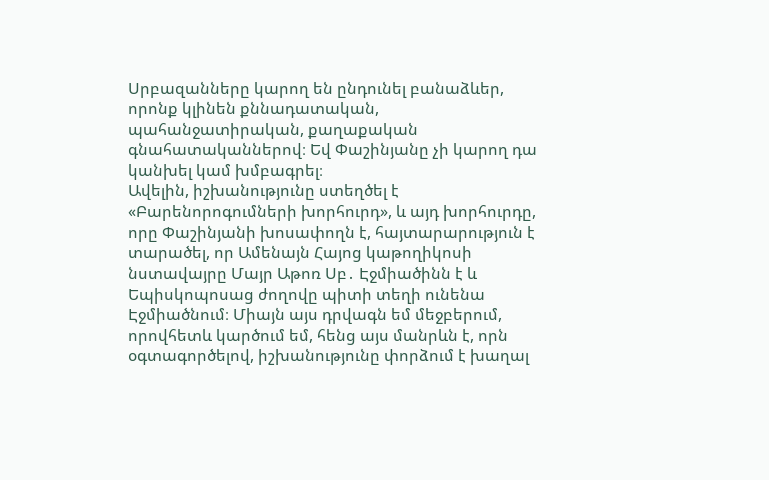Սրբազանները կարող են ընդունել բանաձևեր, որոնք կլինեն քննադատական, պահանջատիրական, քաղաքական գնահատականներով։ Եվ Փաշինյանը չի կարող դա կանխել կամ խմբագրել։
Ավելին, իշխանությունը ստեղծել է «Բարենորոգումների խորհուրդ», և այդ խորհուրդը, որը Փաշինյանի խոսափողն է, հայտարարություն է տարածել, որ Ամենայն Հայոց կաթողիկոսի նստավայրը Մայր Աթոռ Սբ․ Էջմիածինն է և Եպիսկոպոսաց ժողովը պիտի տեղի ունենա Էջմիածնում։ Միայն այս դրվագն եմ մեջբերում, որովհետև կարծում եմ, հենց այս մանրևն է, որն օգտագործելով, իշխանությունը փորձում է խաղալ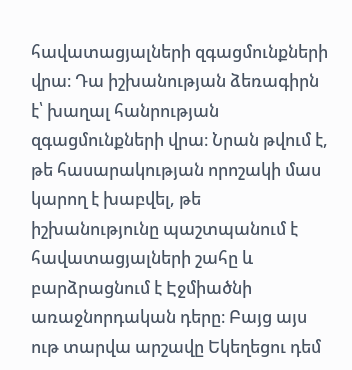հավատացյալների զգացմունքների վրա։ Դա իշխանության ձեռագիրն է՝ խաղալ հանրության զգացմունքների վրա։ Նրան թվում է, թե հասարակության որոշակի մաս կարող է խաբվել, թե իշխանությունը պաշտպանում է հավատացյալների շահը և բարձրացնում է Էջմիածնի առաջնորդական դերը։ Բայց այս ութ տարվա արշավը Եկեղեցու դեմ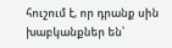հուշում է, որ դրանք սին խաբկանքներ են՝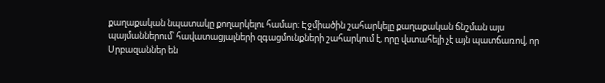քաղաքական նպատակը քողարկելու համար։ Էջմիածին շահարկելը քաղաքական ճնշման այս պայմաններում՝ հավատացյալների զգացմունքների շահարկում է, որը վստահելի չէ այն պատճառով, որ Սրբազաններ են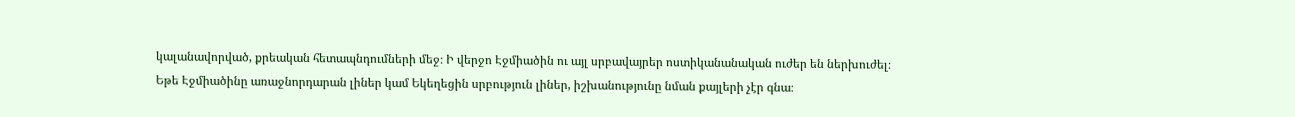կալանավորված, քրեական հետապնդումների մեջ։ Ի վերջո Էջմիածին ու այլ սրբավայրեր ոստիկանանական ուժեր են ներխուժել։ Եթե Էջմիածինը առաջնորդարան լիներ կամ Եկեղեցին սրբություն լիներ, իշխանությունը նման քայլերի չէր գնա։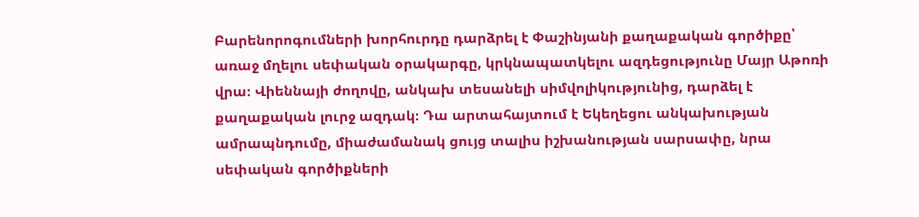Բարենորոգումների խորհուրդը դարձրել է Փաշինյանի քաղաքական գործիքը՝ առաջ մղելու սեփական օրակարգը, կրկնապատկելու ազդեցությունը Մայր Աթոռի վրա։ Վիեննայի ժողովը, անկախ տեսանելի սիմվոլիկությունից, դարձել է քաղաքական լուրջ ազդակ։ Դա արտահայտում է Եկեղեցու անկախության ամրապնդումը, միաժամանակ ցույց տալիս իշխանության սարսափը, նրա սեփական գործիքների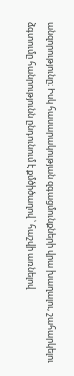անզորությունը։ Իսկ հասարակության զգացմունքների վրա խաղալու, շահարկելու ձգտումը հանրությունն ընդունում է քմծիծաղով ՝ հաշվի առնելով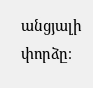անցյալի փորձը։